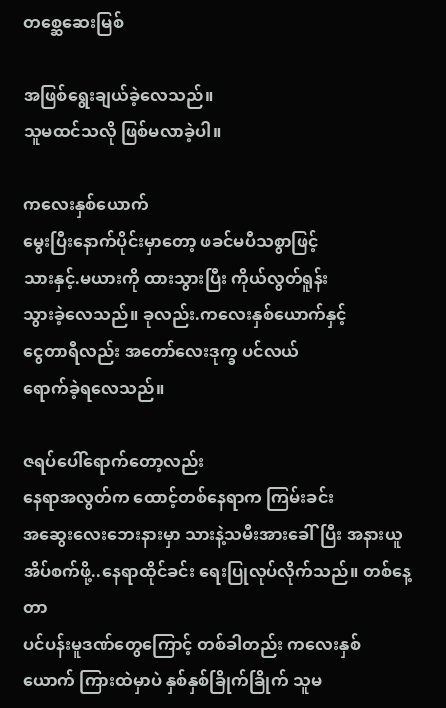တစ္ဆေဆေးမြစ်

အဖြစ်ရွေးချယ်ခဲ့လေသည်။
သူမထင်သလို ဖြစ်မလာခဲ့ပါ။

ကလေးနှစ်ယောက်
မွေးပြီးနောက်ပိုင်းမှာတော့ ဖခင်မပီသစွာဖြင့်
သားနှင့်.မယားကို ထားသွားပြီး ကိုယ်လွတ်ရူန်း
သွားခဲ့လေသည်။ ခုလည်း.ကလေးနှစ်ယောက်နှင့်
ငွေတာရီလည်း အတော်လေးဒုက္ခ ပင်လယ်
ရောက်ခဲ့ရလေသည်။

ဇရပ်ပေါ်ရောက်တော့လည်း
နေရာအလွတ်က ထောင့်တစ်နေရာက ကြမ်းခင်း
အဆွေးလေးဘေးနားမှာ သားနဲ့သမီးအားခေါ်ပြီး အနားယူအိပ်စက်ဖို့..နေရာထိုင်ခင်း ရေးပြုလုပ်လိုက်သည်။ တစ်နေ့တာ
ပင်ပန်းမူဒဏ်တွေကြောင့် တစ်ခါတည်း ကလေးနှစ်
ယောက် ကြားထဲမှာပဲ နှစ်နှစ်ခြိုက်ခြိုက် သူမ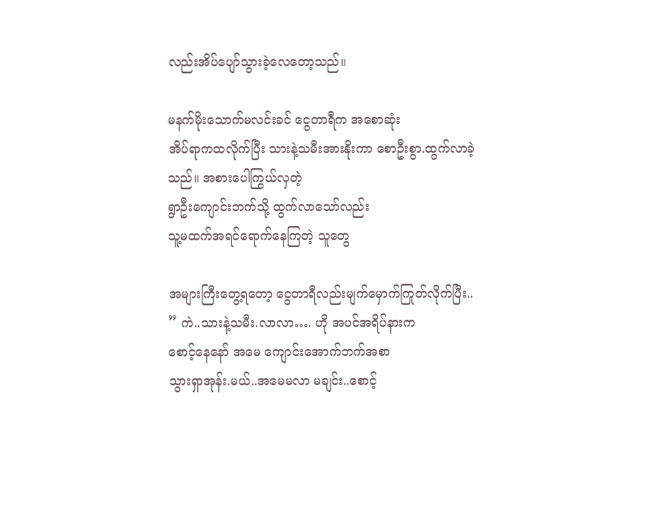လည်းအိပ်ပျော်သွားခဲ့လေတော့သည်။

မနက်မိုးသောက်မလင်းခင် ငွေတာရီက အစောဆုံး
အိပ်ရာကထလိုက်ပြီး သားနဲ့သမီးအားနိုးကာ စောဦးစွာ.ထွက်လာခဲ့သည်။ အစားပေါကြွယ်လှတဲ့
ရွာဦးကျောင်းဘက်သို့ ထွက်လာသော်လည်း
သူ့မထက်အရင်ရောက်နေကြတဲ့ သူတွေ

အများကြီးတွေ့ရတော့ ငွေတာရီလည်းမျက်မှောက်ကြုတ်လိုက်ပြီး..
” ကဲ..သားနဲ့သမီး.လာလာ…. ဟို အပင်အရိပ်နားက
စောင့်နေနော် အမေ ကျောင်းအောက်ဘက်အစာ
သွားရှာအုန်း.မယ်..အမေမလာ မချင်း..စောင့်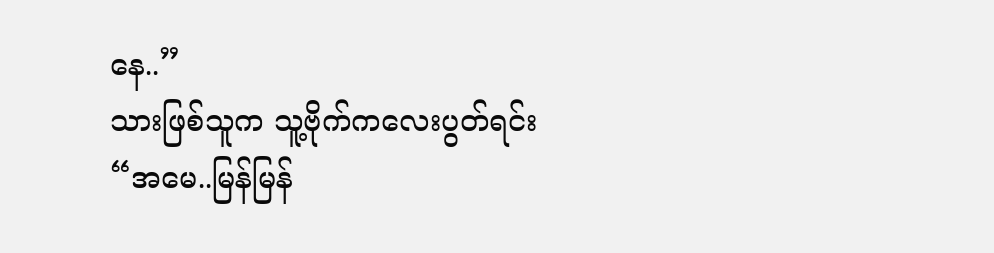နေ..”
သားဖြစ်သူက သူ့ဗိုက်ကလေးပွတ်ရင်း
“အမေ..မြန်မြန်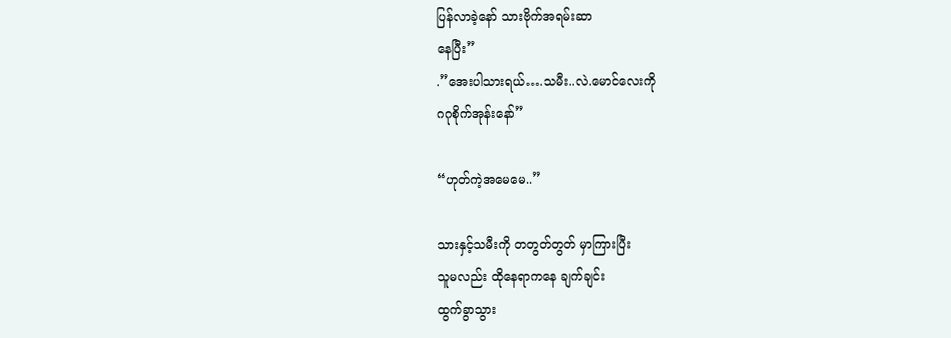ပြန်လာခဲ့နော် သားဗိုက်အရမ်းဆာ
နေပြီး”
.”အေးပါသားရယ်….သမီး..လဲ.မောင်လေးကို
ဂဂုစိုက်အုန်းနော်”

“ဟုတ်ကဲ့အမေမေ..”

သားနှင့်သမီးကို တတွတ်တွတ် မှာကြားပြီး
သူမလည်း ထိုနေရာကနေ ချက်ချင်း
ထွက်ခွာသွား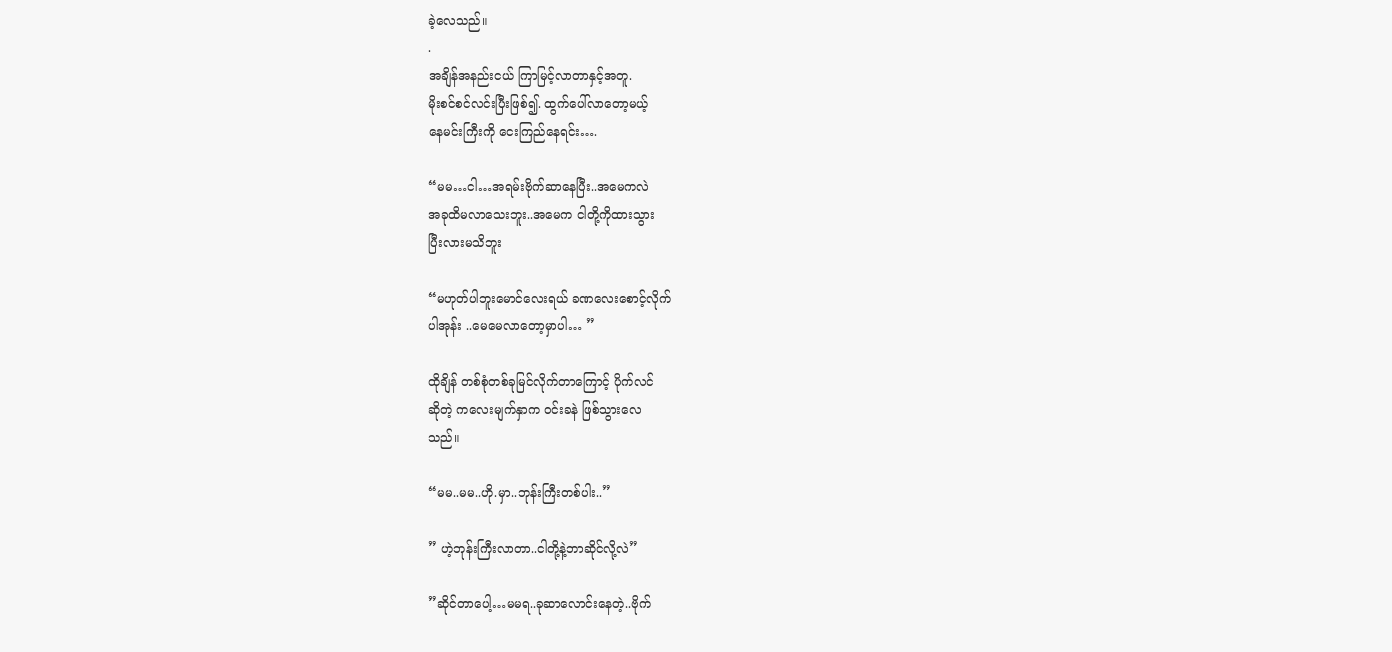ခဲ့လေသည်။
.
အချိန်အနည်းငယ် ကြာမြင့်လာတာနှင့်အတူ.
မိုးစင်စင်လင်းပြီးဖြစ်၍. ထွက်ပေါ်လာတော့မယ့်
နေမင်းကြီးကို ငေးကြည်နေရင်း….

“မမ…ငါ…အရမ်းဗိုက်ဆာနေပြီး..အမေကလဲ
အခုထိမလာသေးဘူး..အမေက ငါတို့ကိုထားသွား
ပြီးလားမသိဘူး

“မဟုတ်ပါဘူးမောင်လေးရယ် ခဏလေးစောင့်လိုက်
ပါအုန်း ..မေမေလာတော့မှာပါ… ”

ထိုချိန် တစ်စုံတစ်ခုမြင်လိုက်တာကြောင့် ပိုက်လင်
ဆိုတဲ့ ကလေးမျက်နှာက ဝင်းခနဲ ဖြစ်သွားလေ
သည်။

“မမ..မမ..ဟို.မှာ..ဘုန်းကြီးတစ်ပါး..”

” ဟဲ့ဘုန်းကြီးလာတာ..ငါတို့နဲ့ဘာဆိုင်လို့လဲ”

”ဆိုင်တာပေါ့…မမရ..ခုဆာလောင်းနေတဲ့..ဗိုက်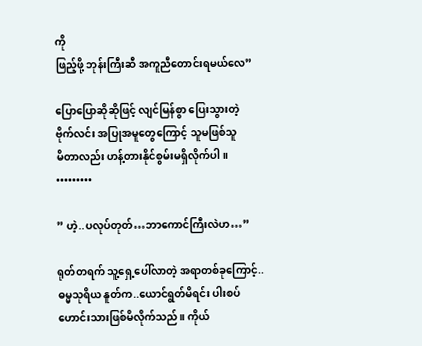ကို
ဖြည့်ဖို့ ဘုန်းကြီးဆီ အကူညီတောင်းရမယ်လေ”

ပြောပြောဆိုဆိုဖြင့် လျင်မြန်စွာ ပြေးသွားတဲ့
ဗိုက်လင်း အပြုအမူတွေကြောင့် သူမဖြစ်သူ
မိတာလည်း ဟန့်တားနိုင်စွမ်းမရှိလိုက်ပါ။
•••••••••

” ဟဲ့..ပလုပ်တုတ်…ဘာကောင်ကြီးလဲဟ…”

ရုတ်တရက် သူ့ရှေ့ပေါ်လာတဲ့ အရာတစ်ခုကြောင့်..
ဓမ္မသုရိယ နူတ်က..ယောင်ရွတ်မိရင်း ပါးစပ်
ဟောင်းသားဖြစ်မိလိုက်သည်။ ကိုယ်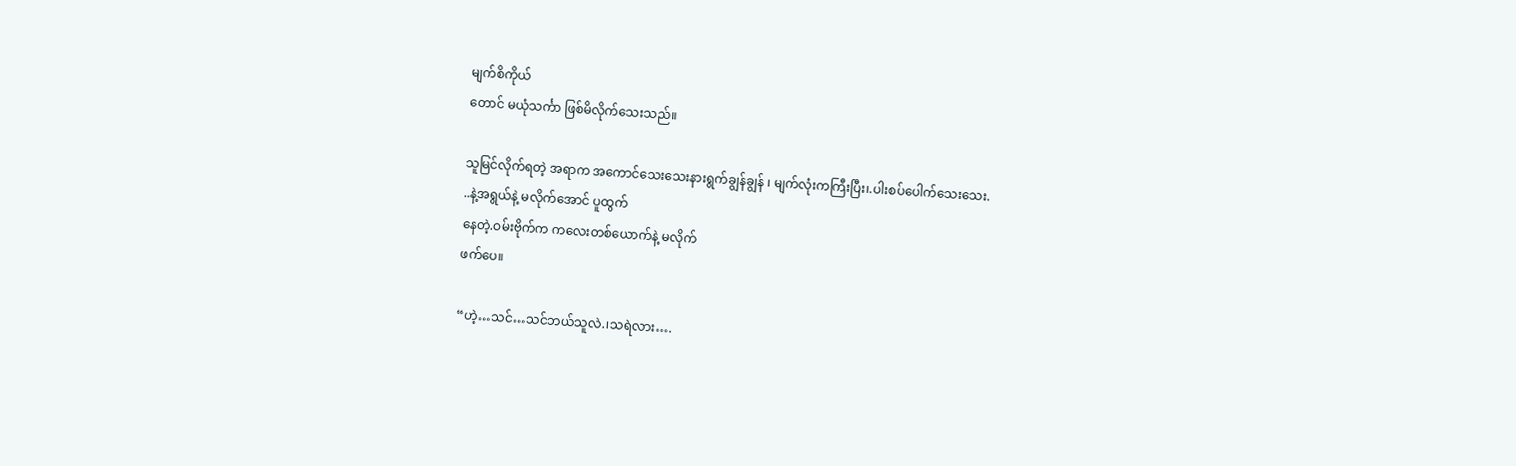မျက်စိကိုယ်
တောင် မယုံသင်္ကာ ဖြစ်မိလိုက်သေးသည်။

သူမြင်လိုက်ရတဲ့ အရာက အကောင်သေးသေးနားရွက်ချွန်ချွန် ၊ မျက်လုံးကကြီးပြီး၊.ပါးစပ်ပေါက်သေးသေး.
..နဲ့အရွယ်နဲ့ မလိုက်အောင် ပူထွက်
နေတဲ့.ဝမ်းဗိုက်က ကလေးတစ်ယောက်နဲ့ မလိုက်
ဖက်ပေ။

“ဟဲ့…သင်…သင်ဘယ်သူလဲ.၊သရဲလား….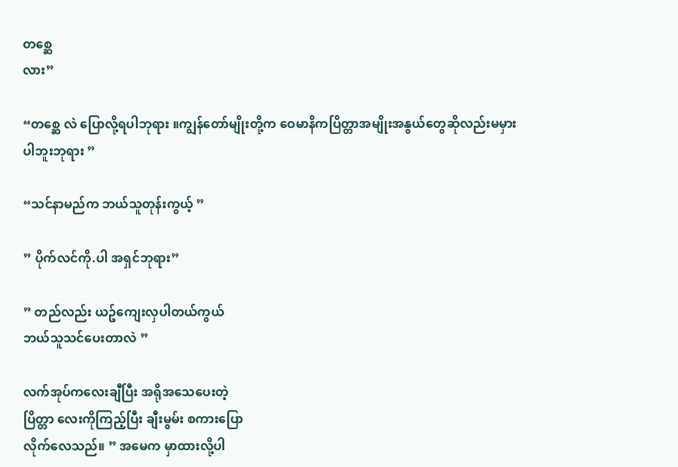တစ္ဆေ
လား”

“တစ္ဆေ လဲ ပြောလို့ရပါဘုရား ။ကျွန်တော်မျိုးတို့က ဝေမာနိကပြိတ္တာအမျိုးအနွယ်တွေဆိုလည်းမမှား
ပါဘူးဘုရား ”

“သင်နာမည်က ဘယ်သူတုန်းကွယ့် ”

” ပိုက်လင်ကို.ပါ အရှင်ဘုရား”

” တည်လည်း ယဥ်ကျေးလှပါတယ်ကွယ်
ဘယ်သူသင်ပေးတာလဲ ”

လက်အုပ်ကလေးချီပြီး အရိုအသေပေးတဲ့
ပြိတ္တာ လေးကိုကြည့်ပြီး ချီးမွမ်း စကားပြော
လိုက်လေသည်။ ” အမေက မှာထားလို့ပါ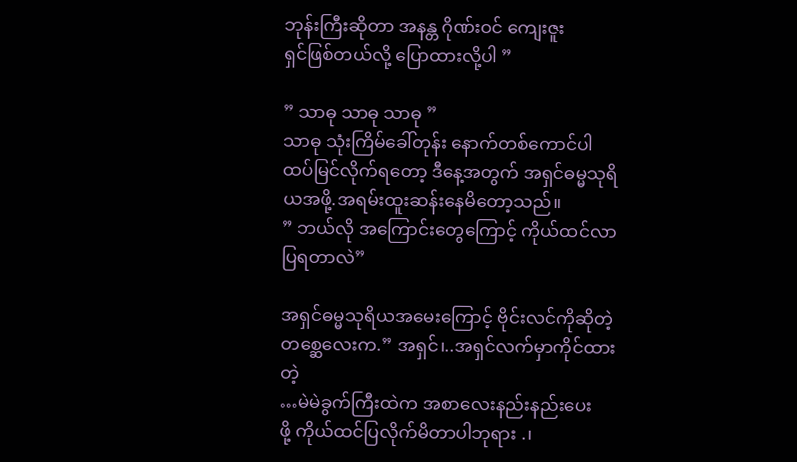ဘုန်းကြီးဆိုတာ အနန္တ ဂိုဏ်းဝင် ကျေးဇူး
ရှင်ဖြစ်တယ်လို့ ပြောထားလို့ပါ ”

” သာဓု သာဓု သာဓု ”
သာဓု သုံးကြိမ်ခေါ်တုန်း နောက်တစ်ကောင်ပါ
ထပ်မြင်လိုက်ရတော့ ဒီနေ့အတွက် အရှင်ဓမ္မသုရိယအဖို့.အရမ်းထူးဆန်းနေမိတော့သည်။
” ဘယ်လို အကြောင်းတွေကြောင့် ကိုယ်ထင်လာ
ပြရတာလဲ”

အရှင်ဓမ္မသုရိယအမေးကြောင့် ဗိုင်းလင်ကိုဆိုတဲ့
တစ္ဆေလေးက.” အရှင်၊..အရှင်လက်မှာကိုင်ထားတဲ့
…မဲမဲခွက်ကြီးထဲက အစာလေးနည်းနည်းပေး
ဖို့ ကိုယ်ထင်ပြလိုက်မိတာပါဘုရား .၊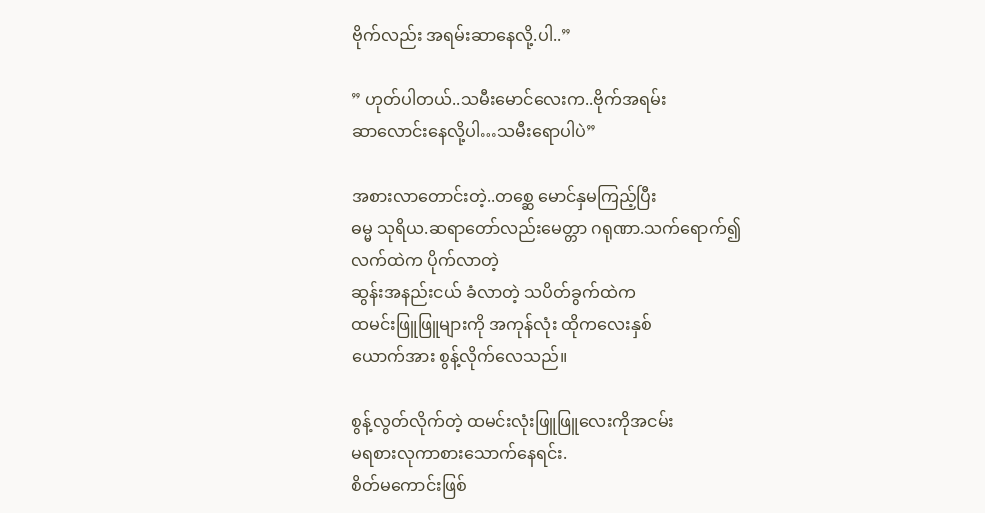ဗိုက်လည်း အရမ်းဆာနေလို့.ပါ..”

” ဟုတ်ပါတယ်..သမီးမောင်လေးက..ဗိုက်အရမ်း
ဆာလောင်းနေလို့ပါ…သမီးရောပါပဲ”

အစားလာတောင်းတဲ့..တစ္ဆေ မောင်နှမကြည့်ပြီး
ဓမ္မ သုရိယ.ဆရာတော်လည်းမေတ္တာ ဂရုဏာ.သက်ရောက်၍ လက်ထဲက ပိုက်လာတဲ့
ဆွန်းအနည်းငယ် ခံလာတဲ့ သပိတ်ခွက်ထဲက
ထမင်းဖြူဖြူများကို အကုန်လုံး ထိုကလေးနှစ်
ယောက်အား စွန့်လိုက်လေသည်။

စွန့်လွတ်လိုက်တဲ့ ထမင်းလုံးဖြူဖြူလေးကိုအငမ်း
မရစားလုကာစားသောက်နေရင်း.
စိတ်မကောင်းဖြစ်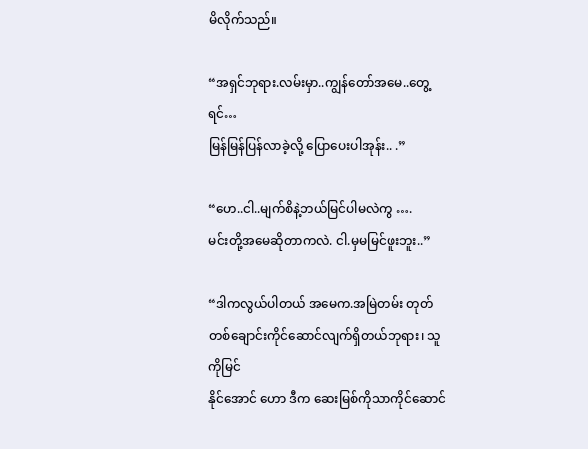မိလိုက်သည်။

“အရှင်ဘုရား.လမ်းမှာ..ကျွန်တော်အမေ..တွေ့ရင်…
မြန်မြန်ပြန်လာခဲ့လို့ ပြောပေးပါအုန်း.. .”

“ဟေ..ငါ..မျက်စိနဲ့ဘယ်မြင်ပါမလဲကွ ….
မင်းတို့အမေဆိုတာကလဲ. ငါ.မှမမြင်ဖူးဘူး..”

“ဒါကလွယ်ပါတယ် အမေက.အမြဲတမ်း တုတ်တစ်ချောင်းကိုင်ဆောင်လျက်ရှိတယ်ဘုရား၊ သူကိုမြင်
နိုင်အောင် ဟော ဒီက ဆေးမြစ်ကိုသာကိုင်ဆောင်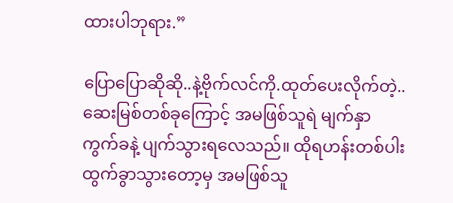ထားပါဘုရား.”

ပြောပြောဆိုဆို..နဲ့ဗိုက်လင်ကို.ထုတ်ပေးလိုက်တဲ့..
ဆေးမြစ်တစ်ခုကြောင့် အမဖြစ်သူရဲ မျက်နှာ
ကွက်ခနဲ့ ပျက်သွားရလေသည်။ ထိုရဟန်းတစ်ပါး
ထွက်ခွာသွားတော့မှ အမဖြစ်သူ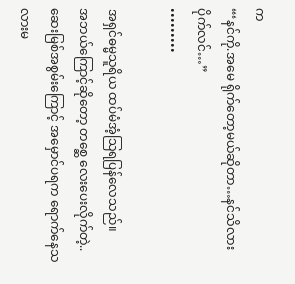က
“‘နင်ကို.အမေ ရိုက်တော့မယ်ဆိုတာ…နင်သိလား
ပိုက်လင်…”
•••••••••

အရှင်ဓမ္မသူရိယ ထပ်မံအံ့သြရပြန်လေသည်။
အဘယ်ကြောင့်ဆိုတော့ တစ္ဆေ လေးပေးလိုက်တဲ့..
ဆေးမြစ်အစွမ်းကြောင့် အမှောင်ပရက ရောက်နေသလားမ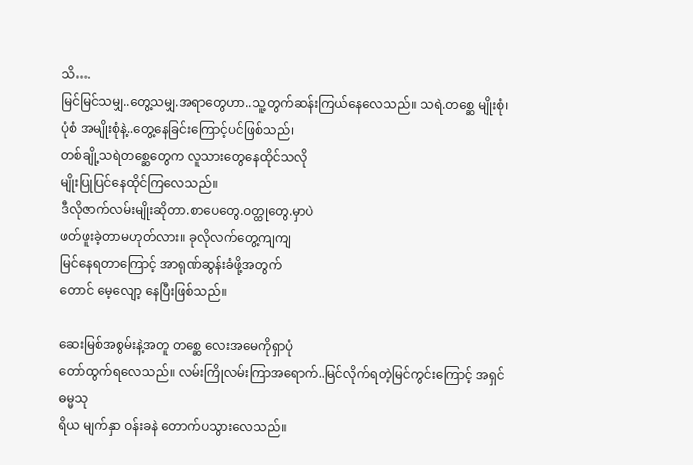သိ….
မြင်မြင်သမျှ..တွေ့သမျှ.အရာတွေဟာ..သူ့တွက်ဆန်းကြယ်နေလေသည်။ သရဲ.တစ္ဆေ မျိုးစုံ၊
ပုံစံ အမျိုးစုံနဲ့..တွေ့နေခြင်းကြောင့်ပင်ဖြစ်သည်၊
တစ်ချို့သရဲတစ္ဆေတွေက လူသားတွေနေထိုင်သလို
မျိုးပြုပြင်နေထိုင်ကြလေသည်။
ဒီလိုဇာက်လမ်းမျိုးဆိုတာ.စာပေတွေ.ဝတ္ထုတွေ.မှာပဲ
ဖတ်ဖူးခဲ့တာမဟုတ်လား။ ခုလိုလက်တွေ့ကျကျ
မြင်နေရတာကြောင့် အာရုဏ်ဆွန်းခံဖို့အတွက်
တောင် မေ့လျော့ နေပြီးဖြစ်သည်။

ဆေးမြစ်အစွမ်းနဲ့အတူ တစ္ဆေ လေးအမေကိုရှာပုံ
တော်ထွက်ရလေသည်။ လမ်းကြိုလမ်းကြာအရောက်..မြင်လိုက်ရတဲ့မြင်ကွင်းကြောင့် အရှင်ဓမ္မသု
ရိယ မျက်နှာ ဝန်းခနဲ တောက်ပသွားလေသည်။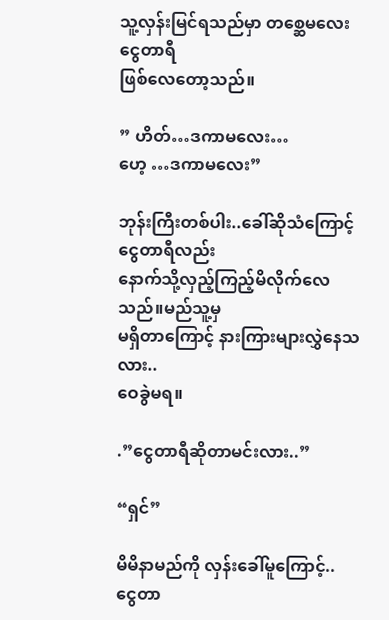သူ့လှန်းမြင်ရသည်မှာ တစ္ဆေမလေးငွေတာရီ
ဖြစ်လေတော့သည်။

” ဟိတ်…ဒကာမလေး…
ဟေ့ …ဒကာမလေး”

ဘုန်းကြီးတစ်ပါး..ခေါ်ဆိုသံကြောင့် ငွေတာရီလည်း
နောက်သို့လှည့်ကြည့်မိလိုက်လေသည်။မည်သူ့မှ
မရှိတာကြောင့် နားကြားများလွှဲနေသလား..
ဝေခွဲမရ။

.”ငွေတာရီဆိုတာမင်းလား..”

“ရှင်”

မိမိနာမည်ကို လှန်းခေါ်မူကြောင့်..
ငွေတာ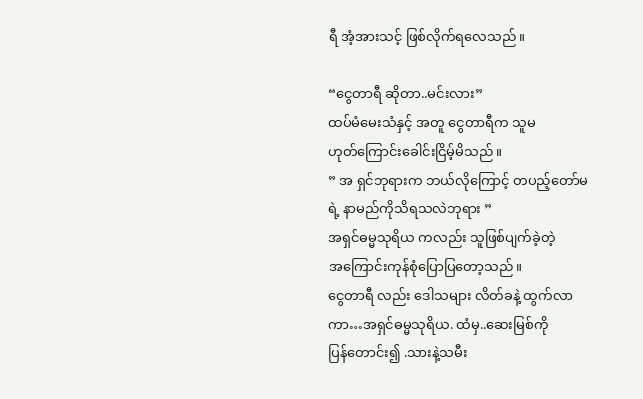ရီ အံ့အားသင့် ဖြစ်လိုက်ရလေသည်။

“ငွေတာရီ ဆိုတာ..မင်းလား”
ထပ်မံမေးသံနှင့် အတူ ငွေတာရီက သူမ
ဟုတ်ကြောင်းခေါင်းငြိမ့်မိသည်။
” အ ရှင်ဘုရားက ဘယ်လိုကြောင့် တပည့်တော်မ
ရဲ့ နာမည်ကိုသိရသလဲဘုရား ”
အရှင်ဓမ္မသုရိယ ကလည်း သူဖြစ်ပျက်ခဲ့တဲ့
အကြောင်းကုန်စုံပြောပြတော့သည်။
ငွေတာရီ လည်း ဒေါသများ လိတ်ခနဲ့ ထွက်လာကာ…အရှင်ဓမ္မသုရိယ. ထံမှ..ဆေးမြစ်ကို
ပြန်တောင်း၍ .သားနဲ့သမီး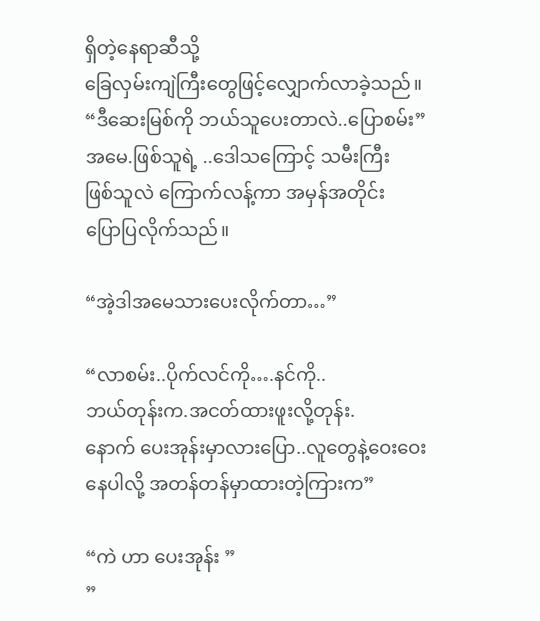ရှိတဲ့နေရာဆီသို့
ခြေလှမ်းကျဲကြီးတွေဖြင့်လျှောက်လာခဲ့သည်။
“ဒီဆေးမြစ်ကို ဘယ်သူပေးတာလဲ..ပြောစမ်း”
အမေ.ဖြစ်သူရဲ့ ..ဒေါသကြောင့် သမီးကြီး
ဖြစ်သူလဲ ကြောက်လန့်ကာ အမှန်အတိုင်း
ပြောပြလိုက်သည်။

“အဲ့ဒါအမေသားပေးလိုက်တာ…”

“လာစမ်း..ပိုက်လင်ကို….နင်ကို..
ဘယ်တုန်းက.အငတ်ထားဖူးလို့တုန်း.
နောက် ပေးအုန်းမှာလားပြော..လူတွေနဲ့ဝေးဝေး
နေပါလို့ အတန်တန်မှာထားတဲ့ကြားက”

“ကဲ ဟာ ပေးအုန်း ”
”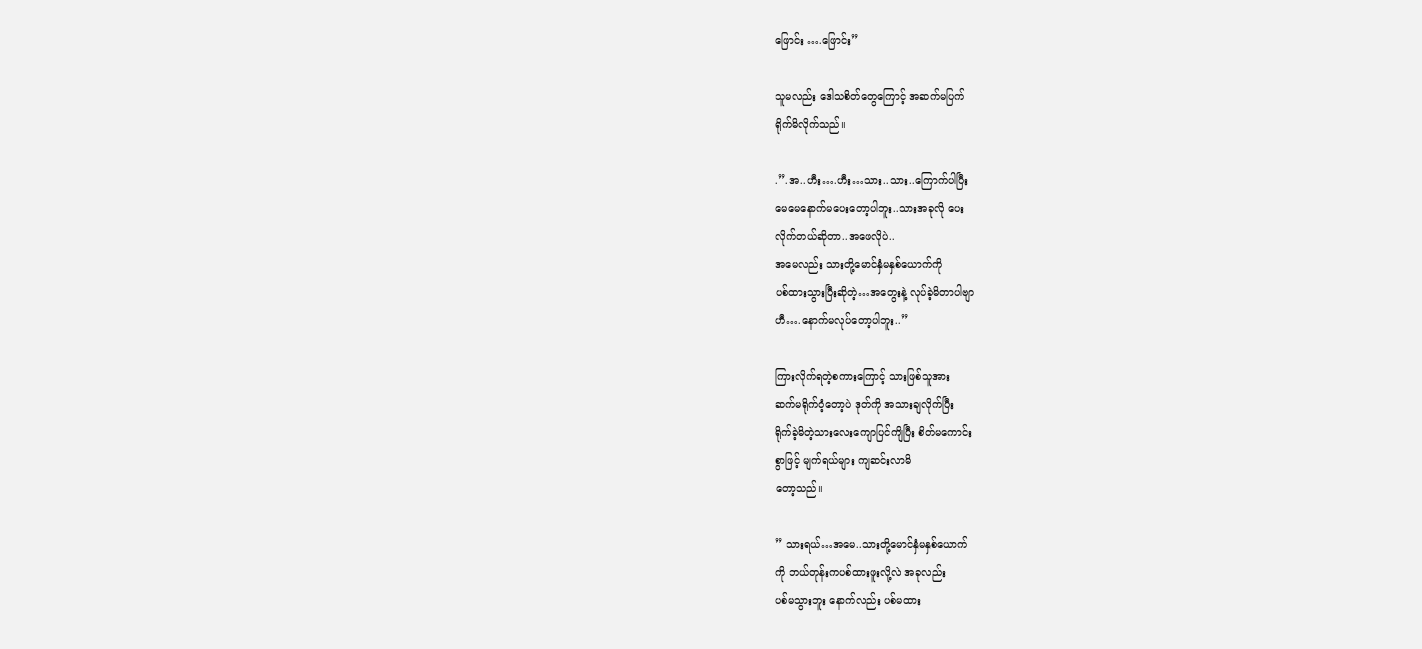ဖြောင်း ….ဖြောင်း”

သူမလည်း ဒေါသစိတ်တွေကြောင့် အဆက်မပြက်
ရိုက်မိလိုက်သည်။

.”.အ..ဟီး….ဟီး…သား..သား..ကြောက်ပါပြီး
မေမေနောက်မပေးတော့ပါဘူး..သားအခုလို ပေး
လိုက်တယ်ဆိုတာ..အဖေလိုပဲ..
အမေလည်း သားတို့မောင်နှံမနှစ်ယောက်ကို
ပစ်ထားသွားပြီးဆိုတဲ့…အတွေးနဲ့ လုပ်ခဲ့မိတာပါဗျာ
ဟီ….နောက်မလုပ်တော့ပါဘူး..”

ကြားလိုက်ရတဲ့စကားကြောင့် သားဖြစ်သူအား
ဆက်မရိုက်ဝံ့တော့ပဲ ဒုတ်ကို အသားချလိုက်ပြီး
ရိုက်ခဲ့မိတဲ့သားလေးကျောပြင်ကျိပြီး စိတ်မကောင်း
စွာဖြင့် မျက်ရယ်များ ကျဆင်းလာမိ
တော့သည်။

” သားရယ်…အမေ..သားတို့မောင်နှံမနှစ်ယောက်
ကို ဘယ်တုန်းကပစ်ထားဖူးလို့လဲ အခုလည်း
ပစ်မသွားဘူး နောက်လည်း ပစ်မထား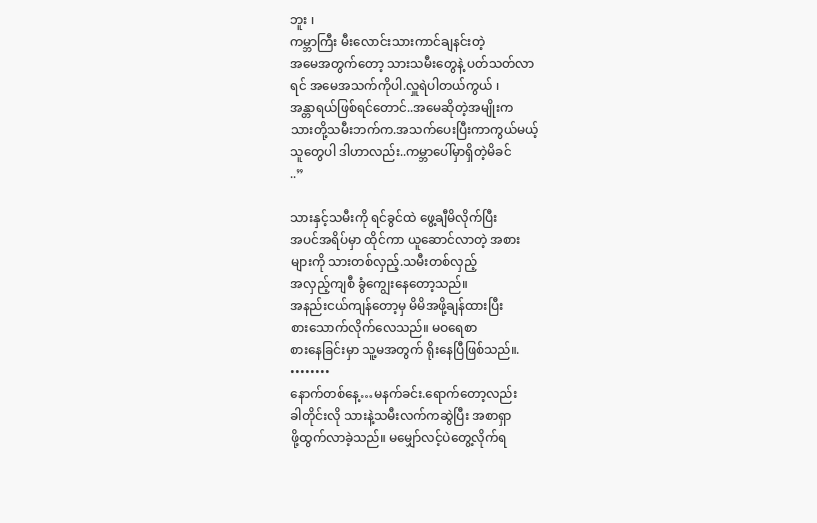ဘူး ၊
ကမ္ဘာကြီး မီးလောင်းသားကာင်ချနင်းတဲ့
အမေအတွက်တော့ သားသမီးတွေနဲ့ ပတ်သတ်လာ
ရင် အမေအသက်ကိုပါ.လှူရဲပါတယ်ကွယ် ၊
အန္တာရယ်ဖြစ်ရင်တောင်..အမေဆိုတဲ့အမျိုးက
သားတို့သမီးဘက်က.အသက်ပေးပြီးကာကွယ်မယ့်
သူတွေပါ ဒါဟာလည်း..ကမ္ဘာပေါ်မှာရှိတဲ့မိခင်
..”

သားနှင့်သမီးကို ရင်ခွင်ထဲ ဖွေ့ချီမိလိုက်ပြီး
အပင်အရိပ်မှာ ထိုင်ကာ ယူဆောင်လာတဲ့ အစား
များကို သားတစ်လှည့်.သမီးတစ်လှည့်
အလှည့်ကျစီ ခွံကျွေးနေတော့သည်။
အနည်းငယ်ကျန်တော့မှ မိမိအဖို့ချန်ထားပြီး
စားသောက်လိုက်လေသည်။ မဝရေစာ
စားနေခြင်းမှာ သူ့မအတွက် ရိုးနေပြီဖြစ်သည်။.
••••••••
နောက်တစ်နေ့…မနက်ခင်း.ရောက်တော့လည်း
ခါတိုင်းလို သားနဲ့သမီးလက်ကဆွဲပြီး အစာရှာ
ဖို့ထွက်လာခဲ့သည်။ မမျှော်လင့်ပဲတွေ့လိုက်ရ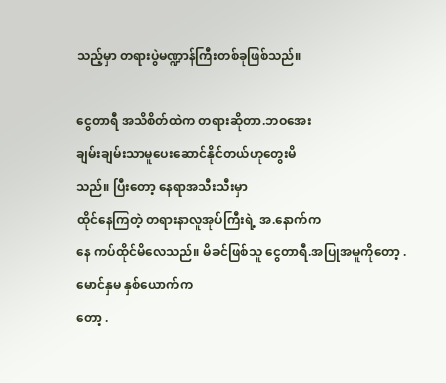သည့်မှာ တရားပွဲမဏ္ဍာန်ကြီးတစ်ခုဖြစ်သည်။

ငွေတာရီ အသိစိတ်ထဲက တရားဆိုတာ.ဘဝအေး
ချမ်းချမ်းသာမူပေးဆောင်နိုင်တယ်ဟုတွေးမိ
သည်။ ပြီးတော့ နေရာအသီးသီးမှာ
ထိုင်နေကြတဲ့ တရားနာလူအုပ်ကြီးရဲ့ အ.နောက်က
နေ ကပ်ထိုင်မိလေသည်။ မိခင်ဖြစ်သူ ငွေတာရီ.အပြုအမူကိုတော့ .မောင်နှမ နှစ်ယောက်က
တော့ .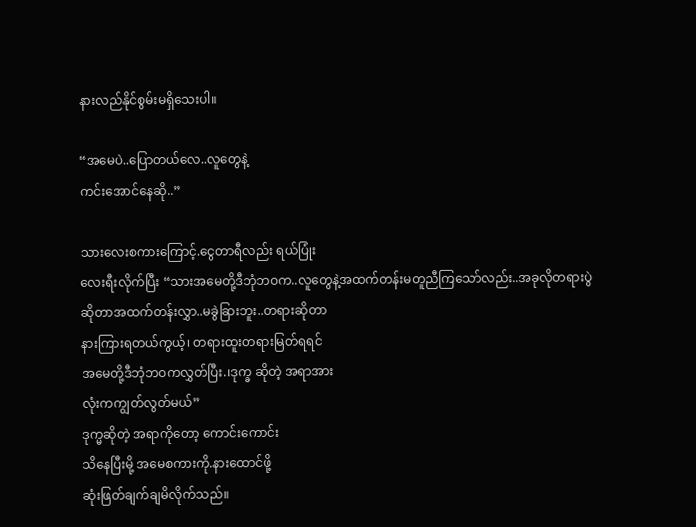နားလည်နိုင်စွမ်းမရှိသေးပါ။

“အမေပဲ..ပြောတယ်လေ..လူတွေနဲ့
ကင်းအောင်နေဆို..”

သားလေးစကားကြောင့်.ငွေတာရီလည်း ရယ်ပြုံး
လေးရီးလိုက်ပြီး “သားအမေတို့ဒီဘုံဘဝက..လူတွေနဲ့အထက်တန်းမတူညီကြသော်လည်း..အခုလိုတရားပွဲ
ဆိုတာအထက်တန်းလွှာ..မခွဲခြားဘူး..တရားဆိုတာ
နားကြားရတယ်ကွယ့်၊ တရားထူးတရားမြတ်ရရင်
အမေတို့ဒီဘုံဘဝကလွှတ်ပြီး.၊ဒုက္ခ ဆိုတဲ့ အရာအား
လုံးကကျွတ်လွတ်မယ်”
ဒုက္မဆိုတဲ့ အရာကိုတော့ ကောင်းကောင်း
သိနေပြီးမို့ အမေစကားကို.နားထောင်ဖို့
ဆုံးဖြတ်ချက်ချမိလိုက်သည်။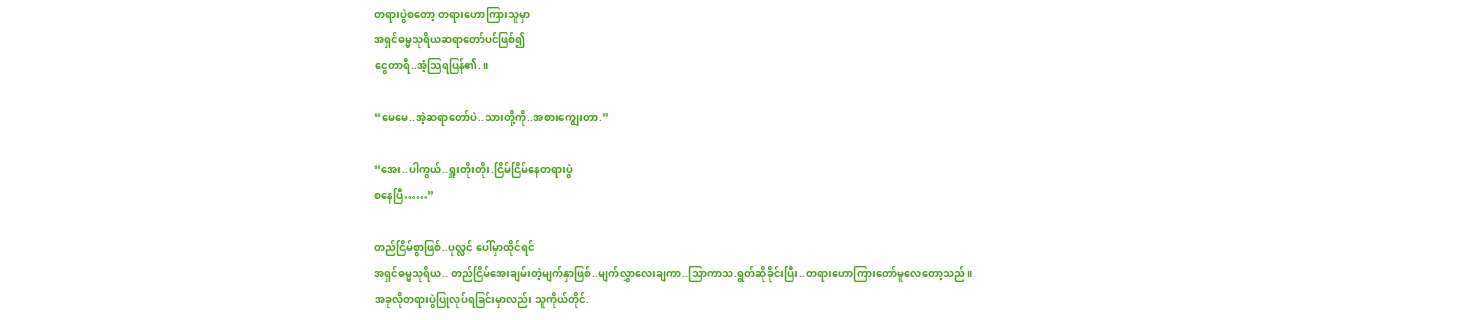တရားပွဲစတော့ တရားဟောကြားသူမှာ
အရှင်ဓမ္မသုရိယဆရာတော်ပင်ဖြစ်၍
ငွေတာရီ..အံ့သြရပြန်၏.။

“မေမေ..အဲ့ဆရာတော်ပဲ..သားတို့ကို..အစားကျွေးတာ.”

“အေး..ပါကွယ်..ရှူးတိုးတိုး.ငြိမ်ငြိမ်နေတရားပွဲ
စနေပြီ……”

တည်ငြိမ်စွာဖြစ်..ပုလ္လင် ပေါ်မှာထိုင်ရင်
အရှင်ဓမ္မသုရိယ.. တည်ငြိမ်အေးချမ်းတဲ့မျက်နှာဖြစ်..မျက်လွှာလေးချကာ..သြာကာသ.ရွတ်ဆိုခိုင်းပြီး..တရားဟောကြားတော်မူလေတော့သည်။
အခုလိုတရားပွဲပြုလုပ်ရခြင်းမှာလည်း သူကိုယ်တိုင်.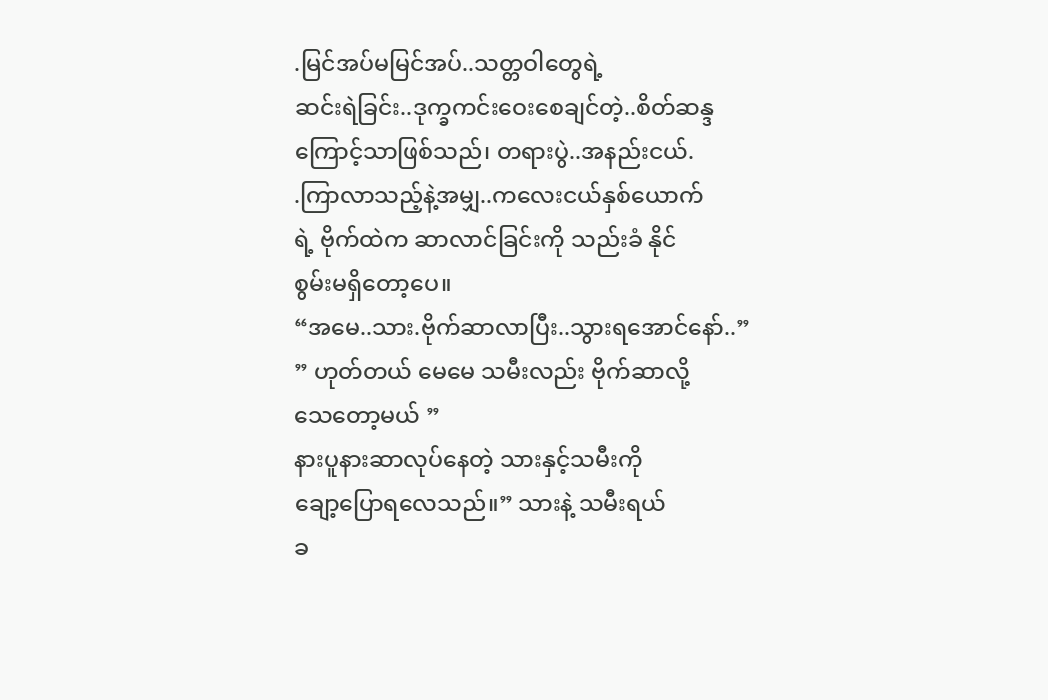.မြင်အပ်မမြင်အပ်..သတ္တဝါတွေရဲ့
ဆင်းရဲခြင်း..ဒုက္ခကင်းဝေးစေချင်တဲ့..စိတ်ဆန္ဒ
ကြောင့်သာဖြစ်သည်၊ တရားပွဲ..အနည်းငယ်.
.ကြာလာသည့်နဲ့အမျှ..ကလေးငယ်နှစ်ယောက်
ရဲ့ ဗိုက်ထဲက ဆာ‌လာင်ခြင်းကို သည်းခံ နိုင်
စွမ်းမရှိတော့ပေ။
“အမေ..သား.ဗိုက်ဆာလာပြီး..သွားရအောင်နော်..”
” ဟုတ်တယ် မေမေ သမီးလည်း ဗိုက်ဆာလို့
သေတော့မယ် ”
နားပူနားဆာလုပ်နေတဲ့ သားနှင့်သမီးကို
ချော့ပြောရလေသည်။” သားနဲ့ သမီးရယ်
ခ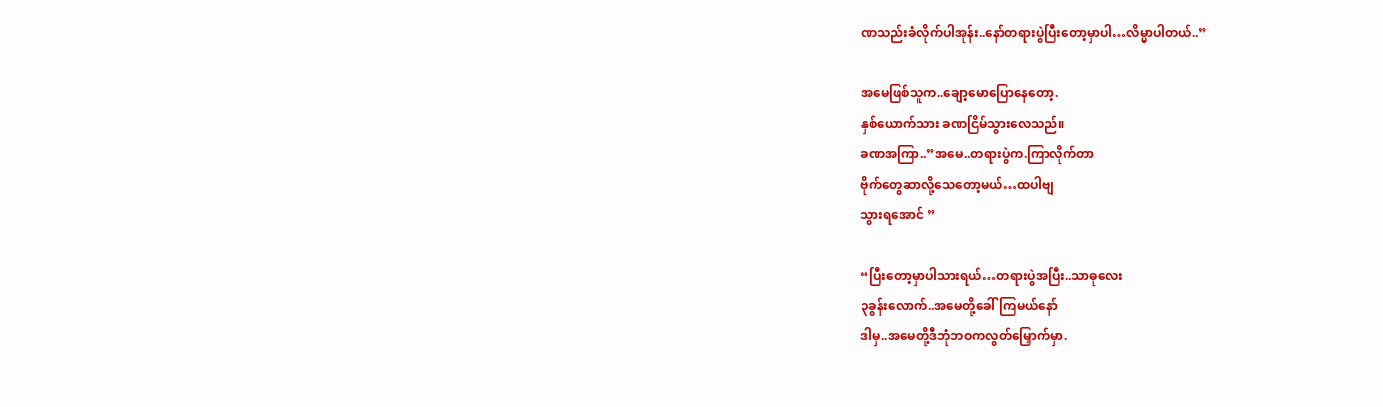ဏသည်းခံလိုက်ပါအုန်း..နော်တရားပွဲပြီးတော့မှာပါ…လိမ္မာပါတယ်..”

အမေဖြစ်သူက..ချော့မောပြောနေတော့.
နှစ်ယောက်သား ခဏငြိမ်သွားလေသည်။
ခဏအကြာ..”အမေ..တရားပွဲက.ကြာလိုက်တာ
ဗိုက်တွေဆာလို့သေတော့မယ်…ထပါဗျ
သွားရ‌အောင် ”

“ပြီးတော့မှာပါသားရယ်…တရားပွဲအပြီး..သာဓုလေး
၃ခွန်းလောက်..အမေတို့ခေါ်ကြမယ်နော်
ဒါမှ..အမေတို့ဒီဘုံဘဝကလွတ်မြှောက်မှာ.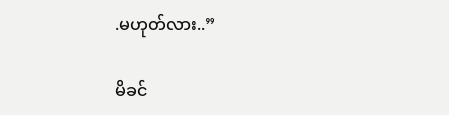.မဟုတ်လား..”

မိခင်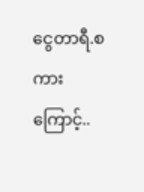ငွေတာရီ.စကားကြောင့်..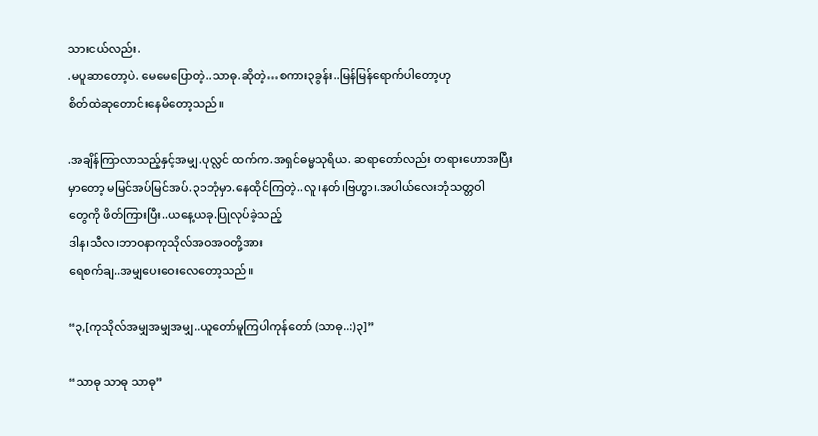သားငယ်လည်း.
.မပူဆာတော့ပဲ. မေမေပြောတဲ့..သာဓု.ဆိုတဲ့…စကား၃ခွန်း..မြန်မြန်ရောက်ပါတော့ဟု
စိတ်ထဲဆုတောင်းနေမိတော့သည်။

.အချိန်ကြာလာသည့်နှင့်အမျှ.ပုလ္လင် ထက်က.အရှင်ဓမ္မသုရိယ. ဆရာတော်လည်း တရားဟောအပြီး
မှာတော့ မမြင်အပ်မြင်အပ်.၃၁ဘုံမှာ.နေထိုင်ကြတဲ့..လူ၊နတ်၊ဗြဟ္မာ၊.အပါယ်လေးဘုံသတ္တဝါ
တွေကို ဖိတ်ကြားပြီး..ယနေ့ယခု.ပြုလုပ်ခဲ့သည့်
ဒါန၊သီလ၊ဘာဝနာကုသိုလ်အဝအဝတို့အား
ရေစက်ချ..အမျှပေးဝေးလေတော့သည်။

“၃,[ကုသိုလ်အမျှအမျှအမျှ..ယူတော်မူကြပါကုန်တော် (သာဓု..:)၃]”

“သာဓု သာဓု သာဓု”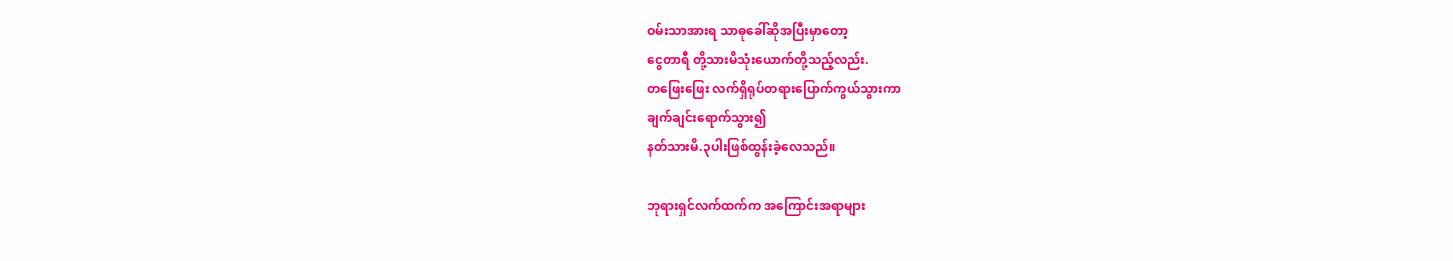ဝမ်းသာအားရ သာဓုခေါ်ဆိုအပြီးမှာတော့
ငွေတာရီ တို့သားမိသုံးယောက်တို့သည့်လည်း.
တဖြေးဖြေး လက်ရှိရုပ်တရားပြောက်ကွယ်သွားကာ
ချက်ချင်းရောက်သွား၍
နတ်သားမိ.၃ပါးဖြစ်ထွန်းခဲ့လေသည်။

ဘုရားရှင်လက်ထက်က အကြောင်းအရာများ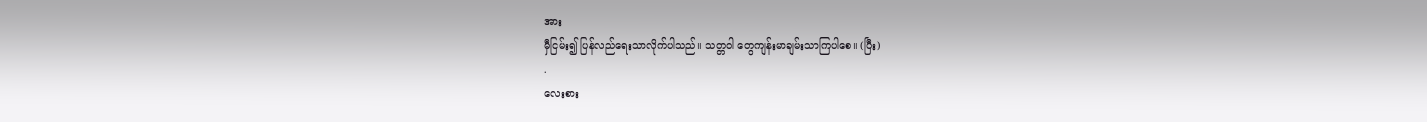အား
မှီငြမ်း၍ ပြန်လည်ရေးသာလိုက်ပါသည်။ သတ္တဝါ တွေကျန်းမာချမ်းသာကြပါစေ။ (ပြီး)
.
လေးစား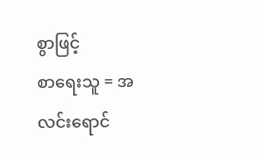စွာဖြင့်
စာရေးသူ = အလင်းရောင်